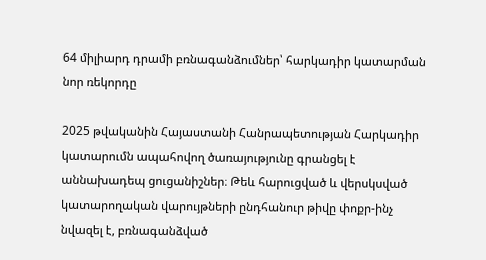64 միլիարդ դրամի բռնագանձումներ՝ հարկադիր կատարման նոր ռեկորդը

2025 թվականին Հայաստանի Հանրապետության Հարկադիր կատարումն ապահովող ծառայությունը գրանցել է աննախադեպ ցուցանիշներ։ Թեև հարուցված և վերսկսված կատարողական վարույթների ընդհանուր թիվը փոքր-ինչ նվազել է, բռնագանձված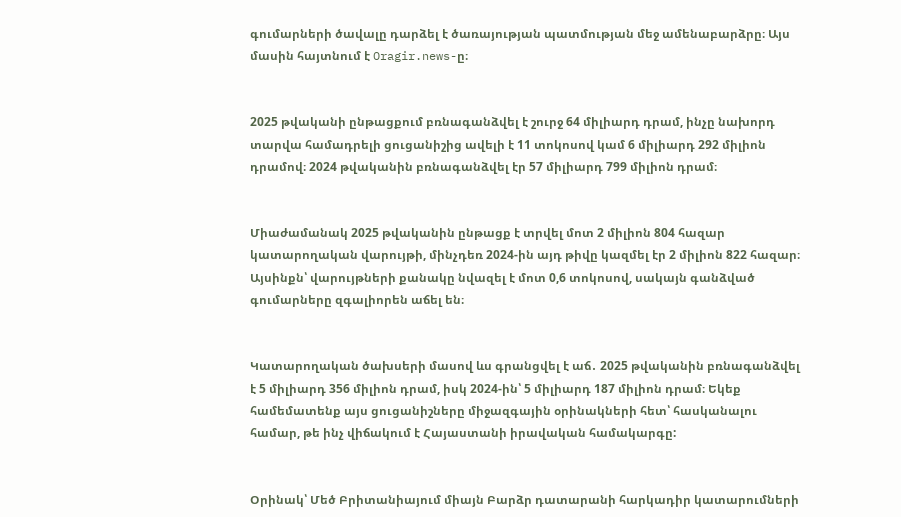գումարների ծավալը դարձել է ծառայության պատմության մեջ ամենաբարձրը։ Այս մասին հայտնում է Oragir.news-ը։


2025 թվականի ընթացքում բռնագանձվել է շուրջ 64 միլիարդ դրամ, ինչը նախորդ տարվա համադրելի ցուցանիշից ավելի է 11 տոկոսով կամ 6 միլիարդ 292 միլիոն դրամով։ 2024 թվականին բռնագանձվել էր 57 միլիարդ 799 միլիոն դրամ։


Միաժամանակ 2025 թվականին ընթացք է տրվել մոտ 2 միլիոն 804 հազար կատարողական վարույթի, մինչդեռ 2024-ին այդ թիվը կազմել էր 2 միլիոն 822 հազար։ Այսինքն՝ վարույթների քանակը նվազել է մոտ 0,6 տոկոսով, սակայն գանձված գումարները զգալիորեն աճել են։


Կատարողական ծախսերի մասով ևս գրանցվել է աճ․ 2025 թվականին բռնագանձվել է 5 միլիարդ 356 միլիոն դրամ, իսկ 2024-ին՝ 5 միլիարդ 187 միլիոն դրամ։ Եկեք համեմատենք այս ցուցանիշները միջազգային օրինակների հետ՝ հասկանալու համար, թե ինչ վիճակում է Հայաստանի իրավական համակարգը:


Օրինակ՝ Մեծ Բրիտանիայում միայն Բարձր դատարանի հարկադիր կատարումների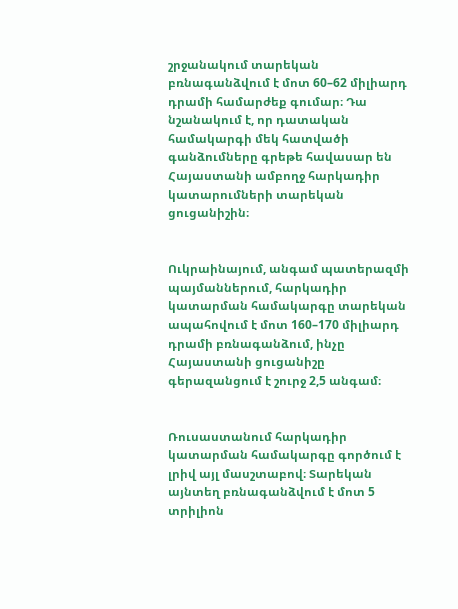շրջանակում տարեկան բռնագանձվում է մոտ 60–62 միլիարդ դրամի համարժեք գումար։ Դա նշանակում է, որ դատական համակարգի մեկ հատվածի գանձումները գրեթե հավասար են Հայաստանի ամբողջ հարկադիր կատարումների տարեկան ցուցանիշին։


Ուկրաինայում, անգամ պատերազմի պայմաններում, հարկադիր կատարման համակարգը տարեկան ապահովում է մոտ 160–170 միլիարդ դրամի բռնագանձում, ինչը Հայաստանի ցուցանիշը գերազանցում է շուրջ 2,5 անգամ։


Ռուսաստանում հարկադիր կատարման համակարգը գործում է լրիվ այլ մասշտաբով։ Տարեկան այնտեղ բռնագանձվում է մոտ 5 տրիլիոն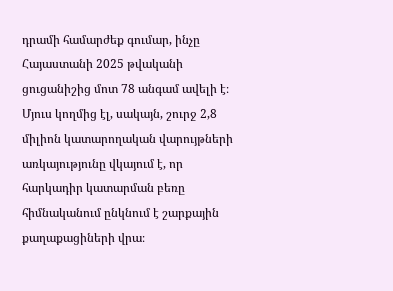դրամի համարժեք գումար, ինչը Հայաստանի 2025 թվականի ցուցանիշից մոտ 78 անգամ ավելի է։ Մյուս կողմից էլ, սակայն, շուրջ 2,8 միլիոն կատարողական վարույթների առկայությունը վկայում է, որ հարկադիր կատարման բեռը հիմնականում ընկնում է շարքային քաղաքացիների վրա։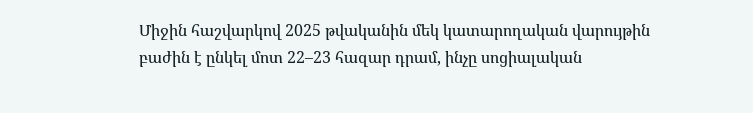Միջին հաշվարկով 2025 թվականին մեկ կատարողական վարույթին բաժին է ընկել մոտ 22–23 հազար դրամ, ինչը սոցիալական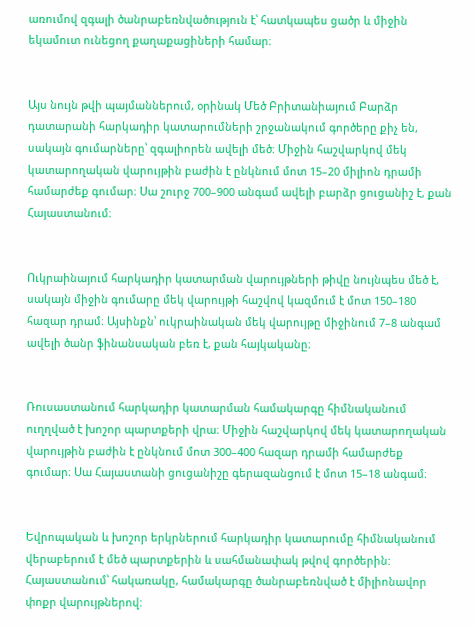առումով զգալի ծանրաբեռնվածություն է՝ հատկապես ցածր և միջին եկամուտ ունեցող քաղաքացիների համար։


Այս նույն թվի պայմաններում, օրինակ Մեծ Բրիտանիայում Բարձր դատարանի հարկադիր կատարումների շրջանակում գործերը քիչ են, սակայն գումարները՝ զգալիորեն ավելի մեծ։ Միջին հաշվարկով մեկ կատարողական վարույթին բաժին է ընկնում մոտ 15–20 միլիոն դրամի համարժեք գումար։ Սա շուրջ 700–900 անգամ ավելի բարձր ցուցանիշ է, քան Հայաստանում։


Ուկրաինայում հարկադիր կատարման վարույթների թիվը նույնպես մեծ է, սակայն միջին գումարը մեկ վարույթի հաշվով կազմում է մոտ 150–180 հազար դրամ։ Այսինքն՝ ուկրաինական մեկ վարույթը միջինում 7–8 անգամ ավելի ծանր ֆինանսական բեռ է, քան հայկականը։


Ռուսաստանում հարկադիր կատարման համակարգը հիմնականում ուղղված է խոշոր պարտքերի վրա։ Միջին հաշվարկով մեկ կատարողական վարույթին բաժին է ընկնում մոտ 300–400 հազար դրամի համարժեք գումար։ Սա Հայաստանի ցուցանիշը գերազանցում է մոտ 15–18 անգամ։


Եվրոպական և խոշոր երկրներում հարկադիր կատարումը հիմնականում վերաբերում է մեծ պարտքերին և սահմանափակ թվով գործերին: Հայաստանում՝ հակառակը, համակարգը ծանրաբեռնված է միլիոնավոր փոքր վարույթներով: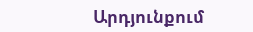Արդյունքում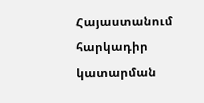Հայաստանում հարկադիր կատարման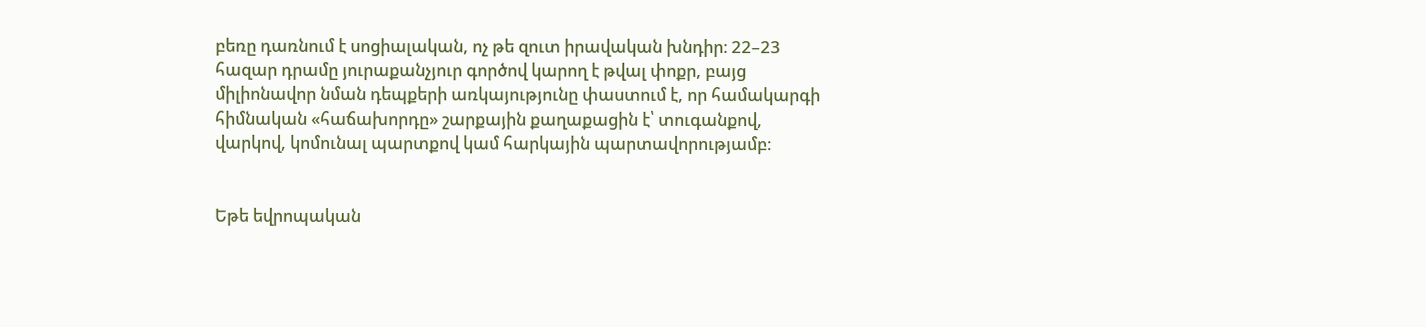բեռը դառնում է սոցիալական, ոչ թե զուտ իրավական խնդիր։ 22–23 հազար դրամը յուրաքանչյուր գործով կարող է թվալ փոքր, բայց միլիոնավոր նման դեպքերի առկայությունը փաստում է, որ համակարգի հիմնական «հաճախորդը» շարքային քաղաքացին է՝ տուգանքով, վարկով, կոմունալ պարտքով կամ հարկային պարտավորությամբ։


Եթե եվրոպական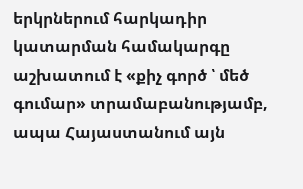երկրներում հարկադիր կատարման համակարգը աշխատում է «քիչ գործ ՝ մեծ գումար» տրամաբանությամբ, ապա Հայաստանում այն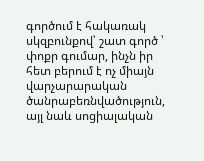գործում է հակառակ սկզբունքով՝ շատ գործ ՝ փոքր գումար, ինչն իր հետ բերում է ոչ միայն վարչարարական ծանրաբեռնվածություն, այլ նաև սոցիալական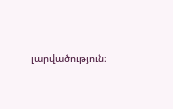լարվածություն։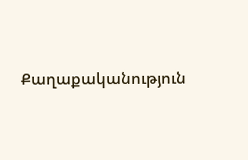Քաղաքականություն